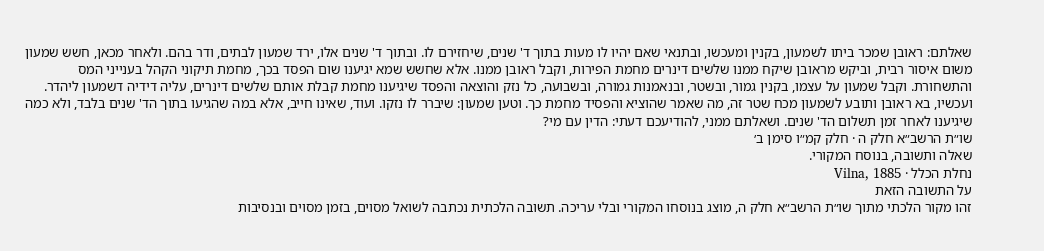שאלתם: ראובן שמכר ביתו לשמעון, בקנין ומעכשו, ובתנאי שאם יהיו לו מעות בתוך ד' שנים, שיחזירם לו. ובתוך ד' שנים אלו, ירד שמעון לבתים, ודר בהם. ולאחר מכאן, חשש שמעון משום איסור רבית, וביקש מראובן שיקח ממנו שלשים דינרים מחמת הפירות, וקבל ראובן ממנו. אלא שחשש שמא יגיענו שום הפסד בכך, מחמת תיקוני הקהל בענייני המס והתשחורת. וקבל שמעון על עצמו, בקנין גמור, ובשטר, ובנאמנות גמורה, ובשבועה, כל נזק והוצאה והפסד שיגיענו מחמת קבלת אותם שלשים דינרים, עליה דידיה דשמעון ליהדר. ועכשיו, בא ראובן ותובע לשמעון מכח שטר זה, מה שאמר שהוציא והפסיד מחמת כך. וטען שמעון: שיברר לו נזקו. ועוד, שאינו חייב, אלא במה שהגיעו בתוך הד' שנים בלבד, ולא כמה שיגיענו לאחר זמן תשלום הד' שנים. ושאלתם ממני, להודיעכם דעתי: הדין עם מי?
שו״ת הרשב״א חלק ה · חלק קמ״ו סימן ב׳
שאלה ותשובה, בנוסח המקורי.
נחלת הכלל · Vilna, 1885
על התשובה הזאת
זהו מקור הלכתי מתוך שו״ת הרשב״א חלק ה, מוצג בנוסחו המקורי ובלי עריכה. תשובה הלכתית נכתבה לשואל מסוים, בזמן מסוים ובנסיבות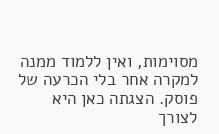מסוימות, ואין ללמוד ממנה למקרה אחר בלי הכרעה של פוסק. הצגתה כאן היא לצורך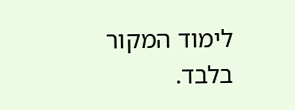לימוד המקור בלבד.